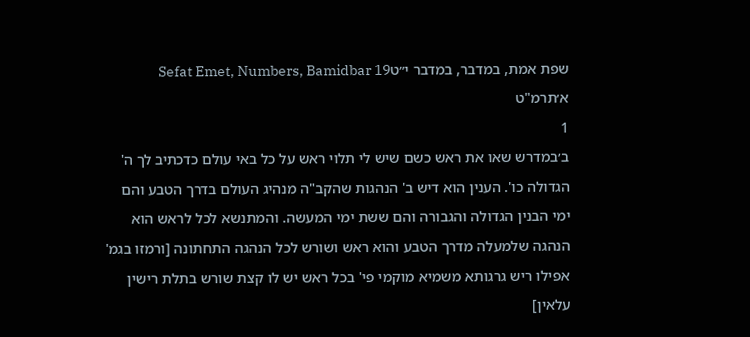שפת אמת, במדבר, במדבר י״טSefat Emet, Numbers, Bamidbar 19
א׳תרמ"ט
1
ב׳במדרש שאו את ראש כשם שיש לי תלוי ראש על כל באי עולם כדכתיב לך ה' הגדולה כו'. הענין הוא דיש ב' הנהגות שהקב"ה מנהיג העולם בדרך הטבע והם ימי הבנין הגדולה והגבורה והם ששת ימי המעשה. והמתנשא לכל לראש הוא הנהגה שלמעלה מדרך הטבע והוא ראש ושורש לכל הנהגה התחתונה [ורמזו בגמ' אפילו ריש גרגותא משמיא מוקמי פי' בכל ראש יש לו קצת שורש בתלת רישין עלאין]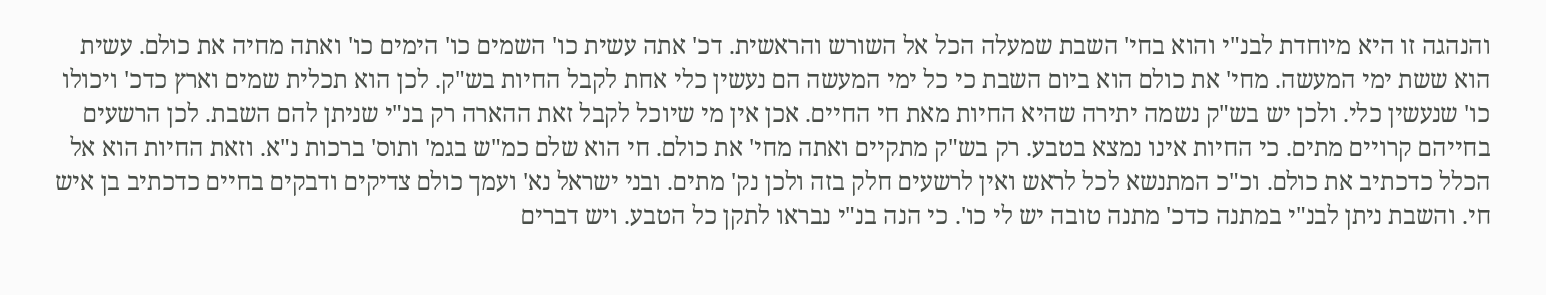והנהגה זו היא מיוחדת לבנ"י והוא בחי' השבת שמעלה הכל אל השורש והראשית. דכ' אתה עשית כו' השמים כו' הימים כו' ואתה מחיה את כולם. עשית הוא ששת ימי המעשה. מחי' את כולם הוא ביום השבת כי כל ימי המעשה הם נעשין כלי אחת לקבל החיות בש"ק. לכן הוא תכלית שמים וארץ כדכ' ויכולו כו' שנעשין כלי. ולכן יש בש"ק נשמה יתירה שהיא החיות מאת חי החיים. אכן אין מי שיוכל לקבל זאת ההארה רק בנ"י שניתן להם השבת. לכן הרשעים בחייהם קרויים מתים. כי החיות אינו נמצא בטבע. רק בש"ק מתקיים ואתה מחי' את כולם. חי הוא שלם כמ"ש בגמ' ותוס' ברכות נ"א. וזאת החיות הוא אל הכלל כדכתיב את כולם. וכ"כ המתנשא לכל לראש ואין לרשעים חלק בזה ולכן נק' מתים. ובני ישראל נא' ועמך כולם צדיקים ודבקים בחיים כדכתיב בן איש חי. והשבת ניתן לבנ"י במתנה כדכ' מתנה טובה יש לי כו'. כי הנה בנ"י נבראו לתקן כל הטבע. ויש דברים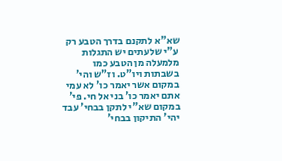שא"א לתקנם בדרך הטבע רק ע"י שלעתים יש התגלות מלמעלה מן הטבע כמו בשבתות ויו"ט. וז"ש והי' במקום אשר יאמר כו' לא עמי אתם יאמר כו' בני אל חי. פי' במקום שא"י לתקן בבחי' עבד יהי' התיקון בבחי'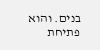בנים. והוא פתיחת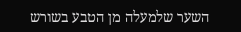השער שלמעלה מן הטבע בשורש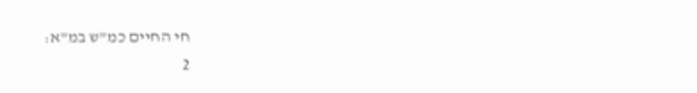חי החיים כמ"ש במ"א:
2